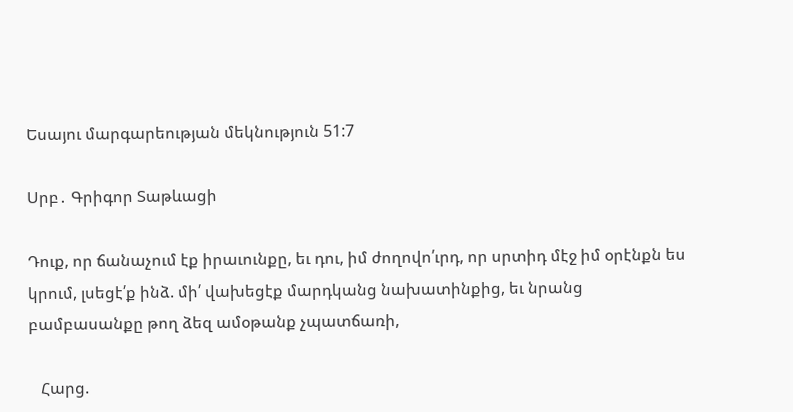Եսայու մարգարեության մեկնություն 51:7

Սրբ․ Գրիգոր Տաթևացի

Դուք, որ ճանաչում էք իրաւունքը, եւ դու, իմ ժողովո՛ւրդ, որ սրտիդ մէջ իմ օրէնքն ես կրում, լսեցէ՛ք ինձ. մի՛ վախեցէք մարդկանց նախատինքից, եւ նրանց բամբասանքը թող ձեզ ամօթանք չպատճառի,

   Հարց.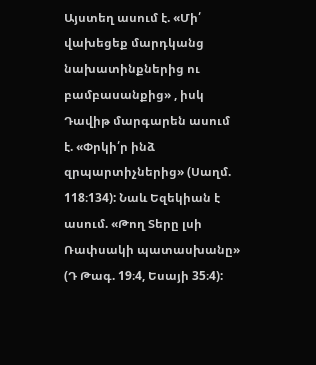Այստեղ ասում է. «Մի՛ վախեցեք մարդկանց նախատինքներից ու բամբասանքից» , իսկ Դավիթ մարգարեն ասում է. «Փրկի՛ր ինձ զրպարտիչներից» (Սաղմ. 118։134): Նաև Եզեկիան է ասում. «Թող Տերը լսի Ռափսակի պատասխանը» (Դ Թագ. 19։4, Եսայի 35։4):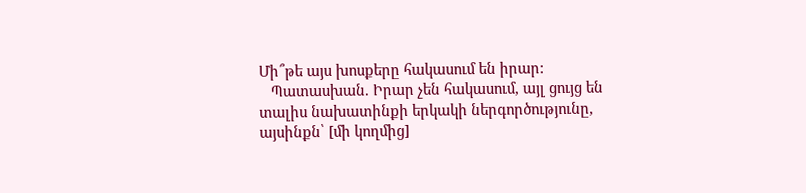Մի՞թե այս խոսքերը հակասում են իրար:
   Պատասխան. Իրար չեն հակասում, այլ ցույց են տալիս նախատինքի երկակի ներգործությունը, այսինքն՝ [մի կողմից]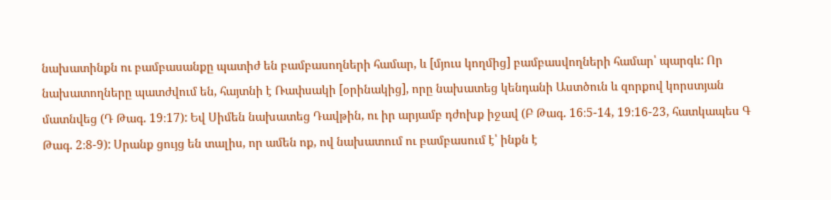նախատինքն ու բամբասանքը պատիժ են բամբասողների համար, և [մյուս կողմից] բամբասվողների համար՝ պարգև: Որ նախատողները պատժվում են, հայտնի է Ռափսակի [օրինակից], որը նախատեց կենդանի Աստծուն և զորքով կորստյան մատնվեց (Դ Թագ. 19։17): Եվ Սիմեն նախատեց Դավթին, ու իր արյամբ դժոխք իջավ (Բ Թագ. 16։5-14, 19։16-23, հատկապես Գ Թագ. 2։8-9): Սրանք ցույց են տալիս, որ ամեն ոք, ով նախատում ու բամբասում է՝ ինքն է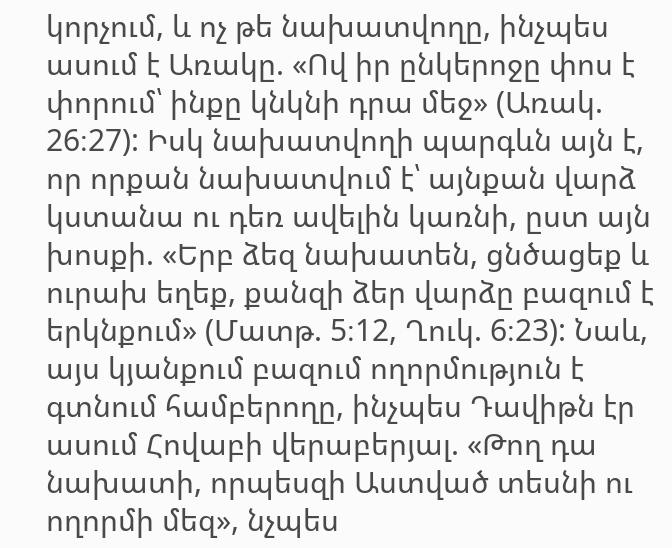կորչում, և ոչ թե նախատվողը, ինչպես ասում է Առակը. «Ով իր ընկերոջը փոս է փորում՝ ինքը կնկնի դրա մեջ» (Առակ. 26։27): Իսկ նախատվողի պարգևն այն է, որ որքան նախատվում է՝ այնքան վարձ կստանա ու դեռ ավելին կառնի, ըստ այն խոսքի. «Երբ ձեզ նախատեն, ցնծացեք և ուրախ եղեք, քանզի ձեր վարձը բազում է երկնքում» (Մատթ. 5։12, Ղուկ. 6։23): Նաև, այս կյանքում բազում ողորմություն է գտնում համբերողը, ինչպես Դավիթն էր ասում Հովաբի վերաբերյալ. «Թող դա նախատի, որպեսզի Աստված տեսնի ու ողորմի մեզ», նչպես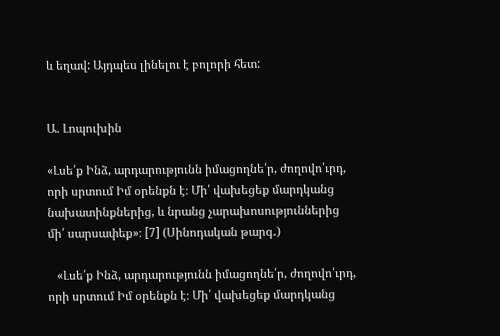և եղավ: Այդպես լինելու է բոլորի հետ:


Ա. Լոպուխին

«Լսե՛ք Ինձ, արդարությունն իմացողնե՛ր, ժողովո՛ւրդ, որի սրտում Իմ օրենքն է։ Մի՛ վախեցեք մարդկանց նախատինքներից, և նրանց չարախոսություններից մի՛ սարսափեք»։ [7] (Սինոդական թարգ․)

   «Լսե՛ք Ինձ, արդարությունն իմացողնե՛ր, ժողովո՛ւրդ, որի սրտում Իմ օրենքն է։ Մի՛ վախեցեք մարդկանց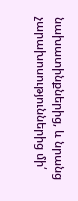նախատինքներից, և նրանց չարախոսություններից մի՛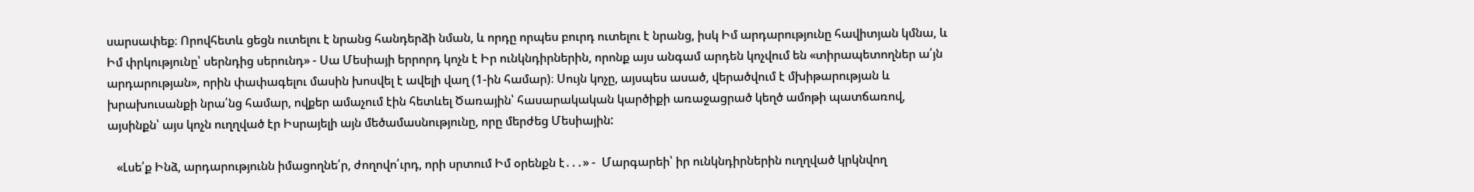սարսափեք։ Որովհետև ցեցն ուտելու է նրանց հանդերձի նման, և որդը որպես բուրդ ուտելու է նրանց, իսկ Իմ արդարությունը հավիտյան կմնա, և Իմ փրկությունը՝ սերնդից սերունդ» - Սա Մեսիայի երրորդ կոչն է Իր ունկնդիրներին, որոնք այս անգամ արդեն կոչվում են «տիրապետողներ ա՛յն արդարության», որին փափագելու մասին խոսվել է ավելի վաղ (1-ին համար)։ Սույն կոչը, այսպես ասած, վերածվում է մխիթարության և խրախուսանքի նրա՛նց համար, ովքեր ամաչում էին հետևել Ծառային՝ հասարակական կարծիքի առաջացրած կեղծ ամոթի պատճառով, այսինքն՝ այս կոչն ուղղված էր Իսրայելի այն մեծամասնությունը, որը մերժեց Մեսիային:

   «Լսե՛ք Ինձ, արդարությունն իմացողնե՛ր, ժողովո՛ւրդ, որի սրտում Իմ օրենքն է․․․» -  Մարգարեի՝ իր ունկնդիրներին ուղղված կրկնվող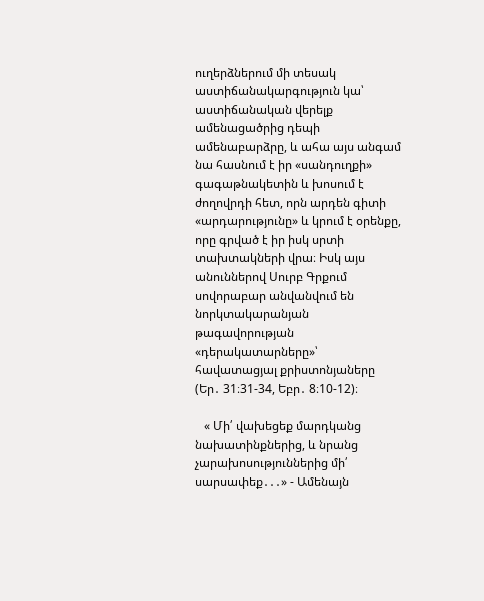ուղերձներում մի տեսակ աստիճանակարգություն կա՝ աստիճանական վերելք ամենացածրից դեպի ամենաբարձրը, և ահա այս անգամ նա հասնում է իր «սանդուղքի» գագաթնակետին և խոսում է ժողովրդի հետ, որն արդեն գիտի «արդարությունը» և կրում է օրենքը, որը գրված է իր իսկ սրտի տախտակների վրա։ Իսկ այս անուններով Սուրբ Գրքում սովորաբար անվանվում են նորկտակարանյան թագավորության «դերակատարները»՝ հավատացյալ քրիստոնյաները (Եր․ 31։31-34, Եբր․ 8։10-12)։

   « Մի՛ վախեցեք մարդկանց նախատինքներից, և նրանց չարախոսություններից մի՛ սարսափեք․․․» - Ամենայն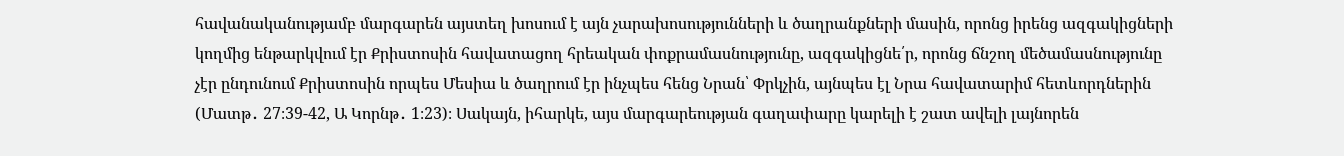հավանականությամբ մարգարեն այստեղ խոսում է այն չարախոսությունների և ծաղրանքների մասին, որոնց իրենց ազգակիցների կողմից ենթարկվում էր Քրիստոսին հավատացող հրեական փոքրամասնությունը, ազգակիցնե՛ր, որոնց ճնշող մեծամասնությունը չէր ընդունում Քրիստոսին որպես Մեսիա և ծաղրում էր ինչպես հենց Նրան՝ Փրկչին, այնպես էլ Նրա հավատարիմ հետևորդներին (Մատթ․ 27։39-42, Ա Կորնթ․ 1։23)։ Սակայն, իհարկե, այս մարգարեության գաղափարը կարելի է շատ ավելի լայնորեն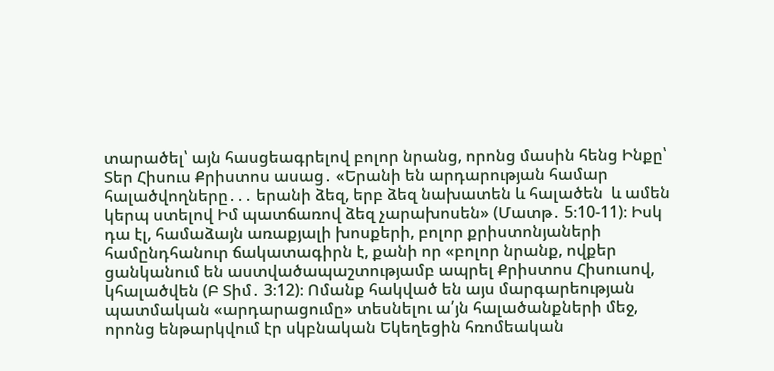տարածել՝ այն հասցեագրելով բոլոր նրանց, որոնց մասին հենց Ինքը՝ Տեր Հիսուս Քրիստոս ասաց․ «Երանի են արդարության համար հալածվողները․․․ երանի ձեզ, երբ ձեզ նախատեն և հալածեն  և ամեն կերպ ստելով Իմ պատճառով ձեզ չարախոսեն» (Մատթ․ 5։10-11)։ Իսկ դա էլ, համաձայն առաքյալի խոսքերի, բոլոր քրիստոնյաների համընդհանուր ճակատագիրն է, քանի որ «բոլոր նրանք, ովքեր ցանկանում են աստվածապաշտությամբ ապրել Քրիստոս Հիսուսով, կհալածվեն (Բ Տիմ․ 3։12)։ Ոմանք հակված են այս մարգարեության պատմական «արդարացումը» տեսնելու ա՛յն հալածանքների մեջ, որոնց ենթարկվում էր սկբնական Եկեղեցին հռոմեական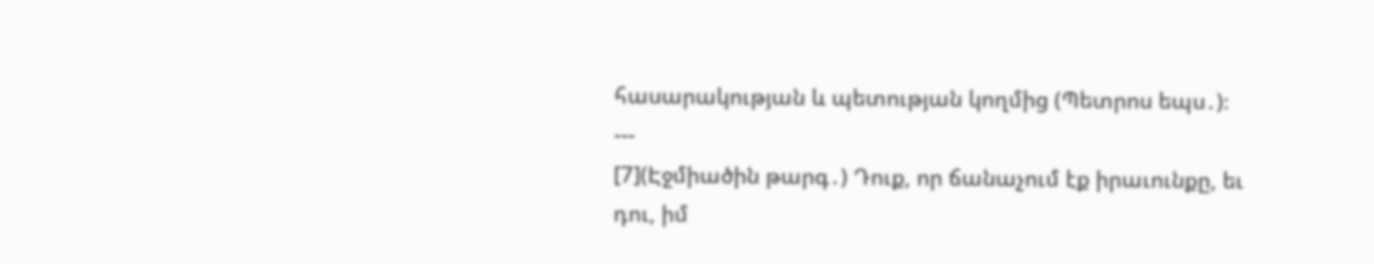հասարակության և պետության կողմից (Պետրոս եպս․)։
---
[7](Էջմիածին թարգ․) Դուք, որ ճանաչում էք իրաւունքը, եւ դու, իմ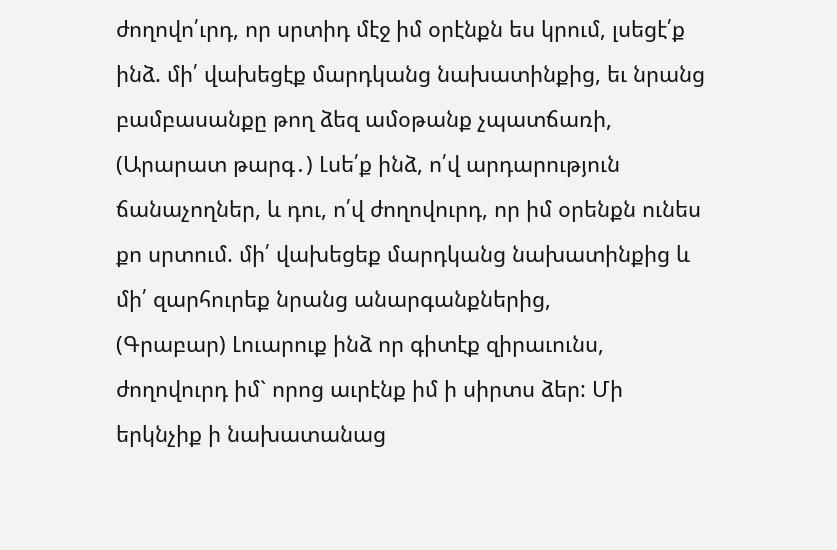ժողովո՛ւրդ, որ սրտիդ մէջ իմ օրէնքն ես կրում, լսեցէ՛ք ինձ. մի՛ վախեցէք մարդկանց նախատինքից, եւ նրանց բամբասանքը թող ձեզ ամօթանք չպատճառի,
(Արարատ թարգ․) Լսե՛ք ինձ, ո՛վ արդարություն ճանաչողներ, և դու, ո՛վ ժողովուրդ, որ իմ օրենքն ունես քո սրտում. մի՛ վախեցեք մարդկանց նախատինքից և մի՛ զարհուրեք նրանց անարգանքներից,
(Գրաբար) Լուարուք ինձ որ գիտէք զիրաւունս, ժողովուրդ իմ` որոց աւրէնք իմ ի սիրտս ձեր: Մի երկնչիք ի նախատանաց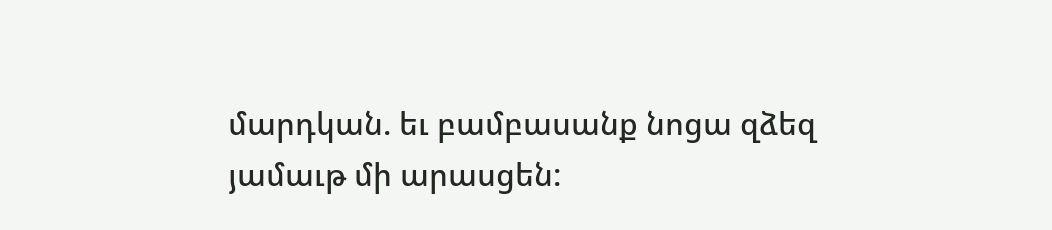մարդկան. եւ բամբասանք նոցա զձեզ յամաւթ մի արասցեն: